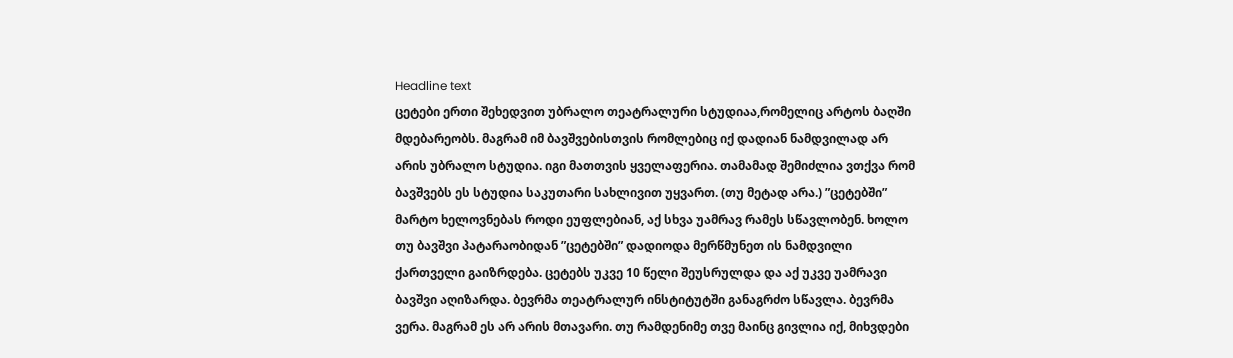Headline text
ცეტები ერთი შეხედვით უბრალო თეატრალური სტუდიაა,რომელიც არტოს ბაღში მდებარეობს. მაგრამ იმ ბავშვებისთვის რომლებიც იქ დადიან ნამდვილად არ არის უბრალო სტუდია. იგი მათთვის ყველაფერია. თამამად შემიძლია ვთქვა რომ ბავშვებს ეს სტუდია საკუთარი სახლივით უყვართ. (თუ მეტად არა.) ”ცეტებში” მარტო ხელოვნებას როდი ეუფლებიან, აქ სხვა უამრავ რამეს სწავლობენ. ხოლო თუ ბავშვი პატარაობიდან ”ცეტებში” დადიოდა მერწმუნეთ ის ნამდვილი ქართველი გაიზრდება. ცეტებს უკვე 10 წელი შეუსრულდა და აქ უკვე უამრავი ბავშვი აღიზარდა. ბევრმა თეატრალურ ინსტიტუტში განაგრძო სწავლა. ბევრმა ვერა. მაგრამ ეს არ არის მთავარი. თუ რამდენიმე თვე მაინც გივლია იქ, მიხვდები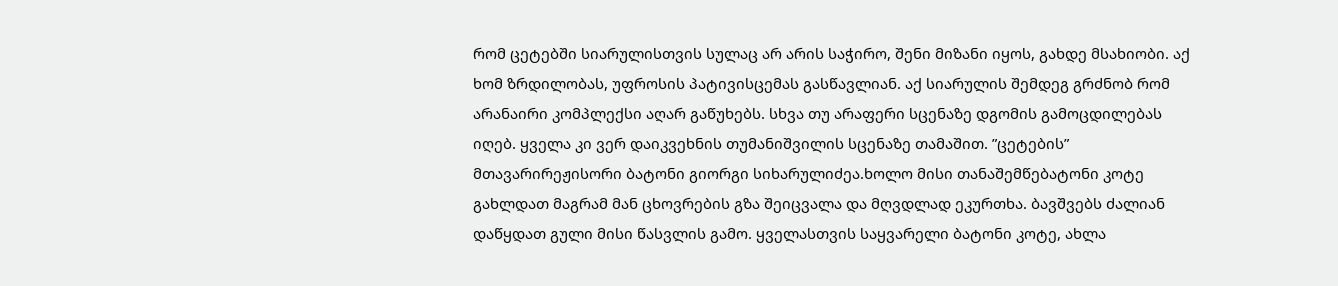რომ ცეტებში სიარულისთვის სულაც არ არის საჭირო, შენი მიზანი იყოს, გახდე მსახიობი. აქ ხომ ზრდილობას, უფროსის პატივისცემას გასწავლიან. აქ სიარულის შემდეგ გრძნობ რომ არანაირი კომპლექსი აღარ გაწუხებს. სხვა თუ არაფერი სცენაზე დგომის გამოცდილებას იღებ. ყველა კი ვერ დაიკვეხნის თუმანიშვილის სცენაზე თამაშით. ”ცეტების” მთავარირეჟისორი ბატონი გიორგი სიხარულიძეა.ხოლო მისი თანაშემწებატონი კოტე გახლდათ მაგრამ მან ცხოვრების გზა შეიცვალა და მღვდლად ეკურთხა. ბავშვებს ძალიან დაწყდათ გული მისი წასვლის გამო. ყველასთვის საყვარელი ბატონი კოტე, ახლა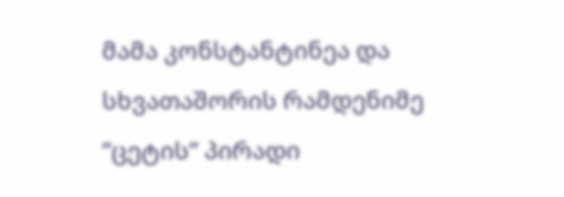მამა კონსტანტინეა და სხვათაშორის რამდენიმე ”ცეტის” პირადი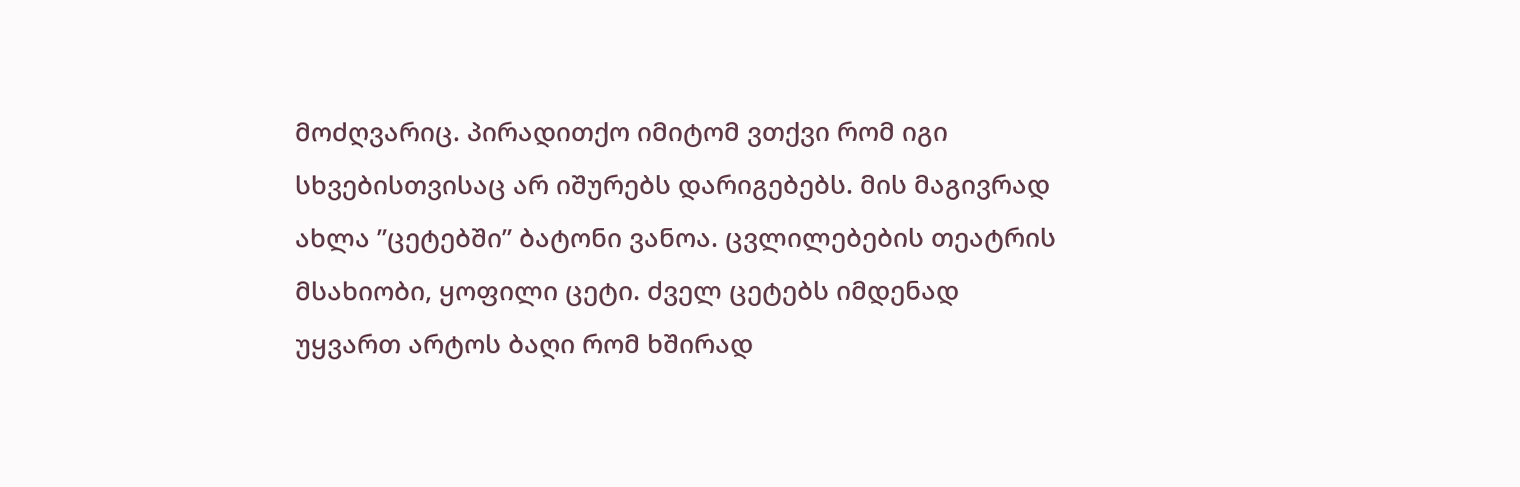მოძღვარიც. პირადითქო იმიტომ ვთქვი რომ იგი სხვებისთვისაც არ იშურებს დარიგებებს. მის მაგივრად ახლა ”ცეტებში” ბატონი ვანოა. ცვლილებების თეატრის მსახიობი, ყოფილი ცეტი. ძველ ცეტებს იმდენად უყვართ არტოს ბაღი რომ ხშირად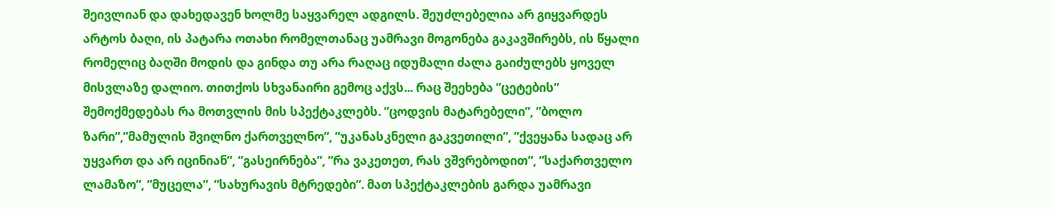შეივლიან და დახედავენ ხოლმე საყვარელ ადგილს. შეუძლებელია არ გიყვარდეს არტოს ბაღი, ის პატარა ოთახი რომელთანაც უამრავი მოგონება გაკავშირებს, ის წყალი რომელიც ბაღში მოდის და გინდა თუ არა რაღაც იდუმალი ძალა გაიძულებს ყოველ მისვლაზე დალიო. თითქოს სხვანაირი გემოც აქვს... რაც შეეხება ”ცეტების” შემოქმედებას რა მოთვლის მის სპექტაკლებს. ”ცოდვის მატარებელი”, ”ბოლო ზარი”,”მამულის შვილნო ქართველნო”, ”უკანასკნელი გაკვეთილი”, ”ქვეყანა სადაც არ უყვართ და არ იცინიან”, ”გასეირნება”, ”რა ვაკეთეთ, რას ვშვრებოდით”, ”საქართველო ლამაზო”, ”მუცელა”, ”სახურავის მტრედები”. მათ სპექტაკლების გარდა უამრავი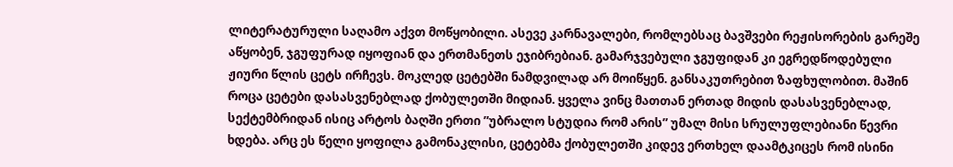ლიტერატურული საღამო აქვთ მოწყობილი. ასევე კარნავალები, რომლებსაც ბავშვები რეჟისორების გარეშე აწყობენ, ჯგუფურად იყოფიან და ერთმანეთს ეჯიბრებიან. გამარჯვებული ჯგუფიდან კი ეგრედწოდებული ჟიური წლის ცეტს ირჩევს. მოკლედ ცეტებში ნამდვილად არ მოიწყენ. განსაკუთრებით ზაფხულობით. მაშინ როცა ცეტები დასასვენებლად ქობულეთში მიდიან. ყველა ვინც მათთან ერთად მიდის დასასვენებლად, სექტემბრიდან ისიც არტოს ბაღში ერთი ”უბრალო სტუდია რომ არის” უმალ მისი სრულუფლებიანი წევრი ხდება. არც ეს წელი ყოფილა გამონაკლისი, ცეტებმა ქობულეთში კიდევ ერთხელ დაამტკიცეს რომ ისინი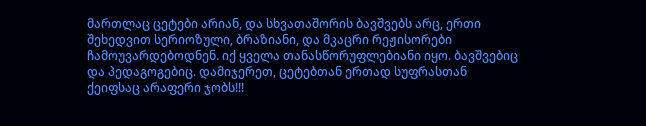მართლაც ცეტები არიან, და სხვათაშორის ბავშვებს არც, ერთი შეხედვით სერიოზული, ბრაზიანი, და მკაცრი რეჟისორები ჩამოუვარდებოდნენ. იქ ყველა თანასწორუფლებიანი იყო. ბავშვებიც და პედაგოგებიც. დამიჯერეთ, ცეტებთან ერთად სუფრასთან ქეიფსაც არაფერი ჯობს!!!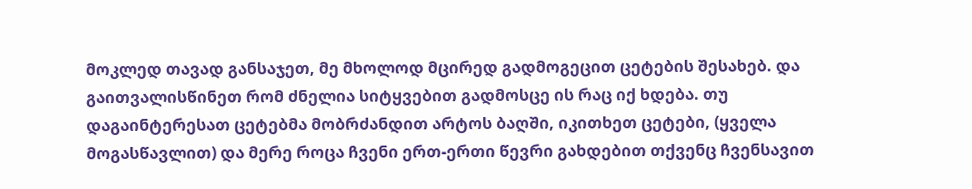მოკლედ თავად განსაჯეთ, მე მხოლოდ მცირედ გადმოგეცით ცეტების შესახებ. და გაითვალისწინეთ რომ ძნელია სიტყვებით გადმოსცე ის რაც იქ ხდება. თუ დაგაინტერესათ ცეტებმა მობრძანდით არტოს ბაღში, იკითხეთ ცეტები, (ყველა მოგასწავლით) და მერე როცა ჩვენი ერთ-ერთი წევრი გახდებით თქვენც ჩვენსავით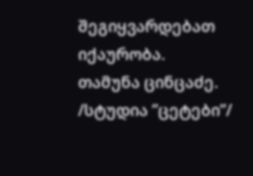შეგიყვარდებათ იქაურობა.
თამუნა ცინცაძე. /სტუდია ”ცეტები”/